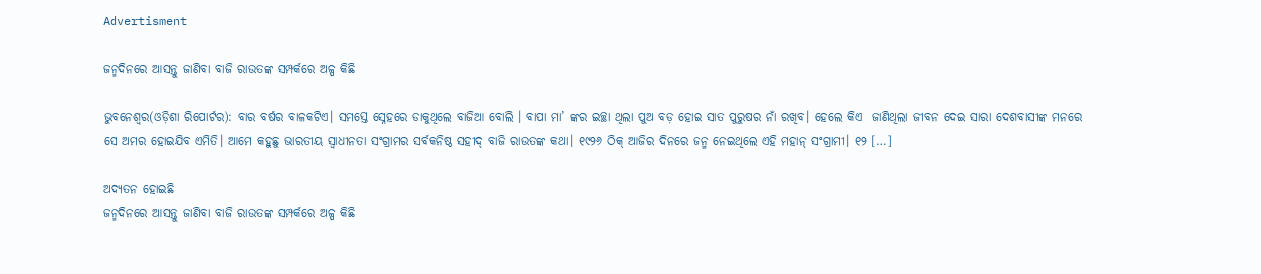Advertisment

ଜନ୍ମଦିନରେ ଆସନ୍ତୁ ଜାଣିବା ବାଜି ରାଉତଙ୍କ ସମ୍ପର୍କରେ ଅଳ୍ପ କିଛି

ଭୁବନେଶ୍ୱର(ଓଡ଼ିଶା ରିପୋର୍ଟର): ବାର ବର୍ଷର ବାଳକଟିଏ। ସମସ୍ତେ ସ୍ନେହରେ ଡାକୁଥିଲେ ବାଜିଆ ବୋଲି । ବାପା ମା’ ଙ୍କର ଇଚ୍ଛା ଥିଲା ପୁଅ ବଡ଼ ହୋଇ ସାତ ପୁରୁଷର ନାଁ ରଖିବ। ହେଲେ କିଏ  ଜାଣିଥିଲା ଜୀବନ ଦେଇ ସାରା ଦେଶବାସୀଙ୍କ ମନରେ ସେ ଅମର ହୋଇଯିବ ଏମିତି। ଆମେ କହୁଛୁ ଭାରତୀୟ ସ୍ୱାଧୀନତା ସଂଗ୍ରାମର ସର୍ବକନିଷ୍ଠ ସହୀଦ୍‌ ବାଜି ରାଉତଙ୍କ କଥା। ୧୯୨୬ ଠିକ୍‌ ଆଜିର ଦିନରେ ଜନ୍ମ ନେଇଥିଲେ ଏହି ମହାନ୍‌ ସଂଗ୍ରାମୀ। ୧୨ […]

ଅଦ୍ୟତନ ହୋଇଛି
ଜନ୍ମଦିନରେ ଆସନ୍ତୁ ଜାଣିବା ବାଜି ରାଉତଙ୍କ ସମ୍ପର୍କରେ ଅଳ୍ପ କିଛି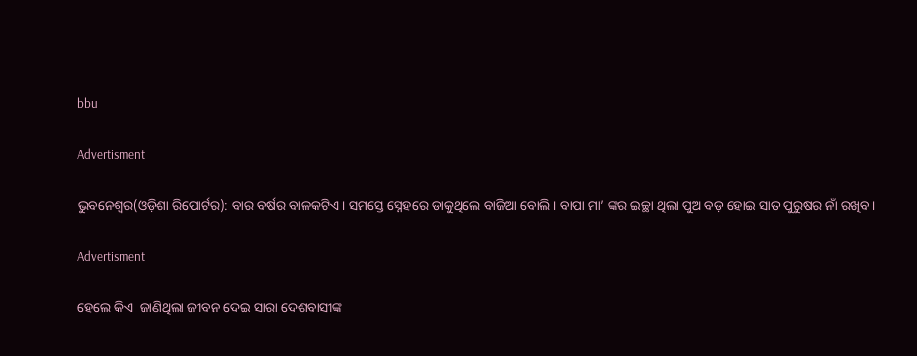bbu

Advertisment

ଭୁବନେଶ୍ୱର(ଓଡ଼ିଶା ରିପୋର୍ଟର): ବାର ବର୍ଷର ବାଳକଟିଏ। ସମସ୍ତେ ସ୍ନେହରେ ଡାକୁଥିଲେ ବାଜିଆ ବୋଲି । ବାପା ମା’ ଙ୍କର ଇଚ୍ଛା ଥିଲା ପୁଅ ବଡ଼ ହୋଇ ସାତ ପୁରୁଷର ନାଁ ରଖିବ।

Advertisment

ହେଲେ କିଏ  ଜାଣିଥିଲା ଜୀବନ ଦେଇ ସାରା ଦେଶବାସୀଙ୍କ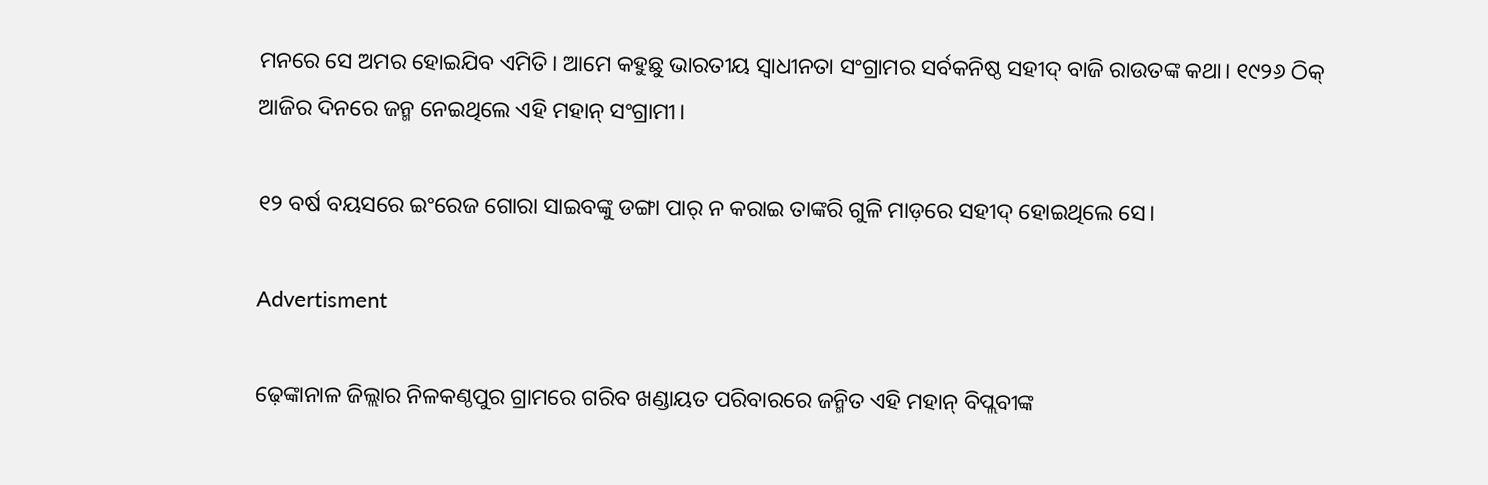ମନରେ ସେ ଅମର ହୋଇଯିବ ଏମିତି। ଆମେ କହୁଛୁ ଭାରତୀୟ ସ୍ୱାଧୀନତା ସଂଗ୍ରାମର ସର୍ବକନିଷ୍ଠ ସହୀଦ୍‌ ବାଜି ରାଉତଙ୍କ କଥା। ୧୯୨୬ ଠିକ୍‌ ଆଜିର ଦିନରେ ଜନ୍ମ ନେଇଥିଲେ ଏହି ମହାନ୍‌ ସଂଗ୍ରାମୀ।

୧୨ ବର୍ଷ ବୟସରେ ଇଂରେଜ ଗୋରା ସାଇବଙ୍କୁ ଡଙ୍ଗା ପାର୍‌ ନ କରାଇ ତାଙ୍କରି ଗୁଳି ମାଡ଼ରେ ସହୀଦ୍‌ ହୋଇଥିଲେ ସେ।

Advertisment

ଢ଼େଙ୍କାନାଳ ଜିଲ୍ଲାର ନିଳକଣ୍ଠପୁର ଗ୍ରାମରେ ଗରିବ ଖଣ୍ଡାୟତ ପରିବାରରେ ଜନ୍ମିତ ଏହି ମହାନ୍‌ ବିପ୍ଲବୀଙ୍କ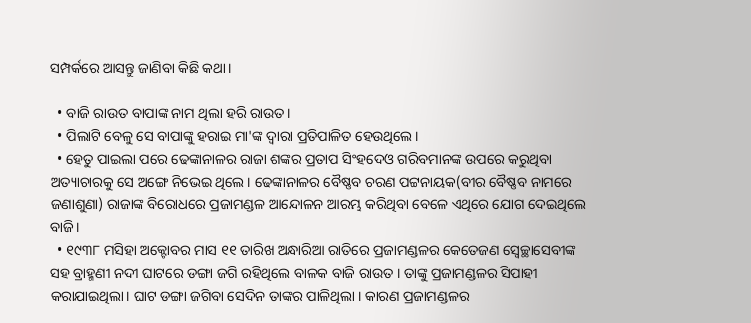ସମ୍ପର୍କରେ ଆସନ୍ତୁ ଜାଣିବା କିଛି କଥା।

  • ବାଜି ରାଉତ ବାପାଙ୍କ ନାମ ଥିଲା ହରି ରାଉତ।
  • ପିଲାଟି ବେଳୁ ସେ ବାପାଙ୍କୁ ହରାଇ ମା'ଙ୍କ ଦ୍ୱାରା ପ୍ରତିପାଳିତ ହେଉଥିଲେ।
  • ହେତୁ ପାଇଲା ପରେ ଢେଙ୍କାନାଳର ରାଜା ଶଙ୍କର ପ୍ରତାପ ସିଂହଦେଓ ଗରିବମାନଙ୍କ ଉପରେ କରୁଥିବା ଅତ୍ୟାଚାରକୁ ସେ ଅଙ୍ଗେ ନିଭେଇ ଥିଲେ। ଢେଙ୍କାନାଳର ବୈଷ୍ଣବ ଚରଣ ପଟ୍ଟନାୟକ(ବୀର ବୈଷ୍ଣବ ନାମରେ ଜଣାଶୁଣା) ରାଜାଙ୍କ ବିରୋଧରେ ପ୍ରଜାମଣ୍ଡଳ ଆନ୍ଦୋଳନ ଆରମ୍ଭ କରିଥିବା ବେଳେ ଏଥିରେ ଯୋଗ ଦେଇଥିଲେ ବାଜି।
  • ୧୯୩୮ ମସିହା ଅକ୍ଟୋବର ମାସ ୧୧ ତାରିଖ ଅନ୍ଧାରିଆ ରାତିରେ ପ୍ରଜାମଣ୍ଡଳର କେତେଜଣ ସ୍ଵେଚ୍ଛାସେବୀଙ୍କ ସହ ବ୍ରାହ୍ମଣୀ ନଦୀ ଘାଟରେ ଡଙ୍ଗା ଜଗି ରହିଥିଲେ ବାଳକ ବାଜି ରାଉତ । ତାଙ୍କୁ ପ୍ରଜାମଣ୍ଡଳର ସିପାହୀ କରାଯାଇଥିଲା। ଘାଟ ଡଙ୍ଗା ଜଗିବା ସେଦିନ ତାଙ୍କର ପାଳିଥିଲା । କାରଣ ପ୍ରଜାମଣ୍ଡଳର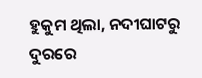ହୁକୁମ ଥିଲା, ନଦୀଘାଟରୁ ଦୁରରେ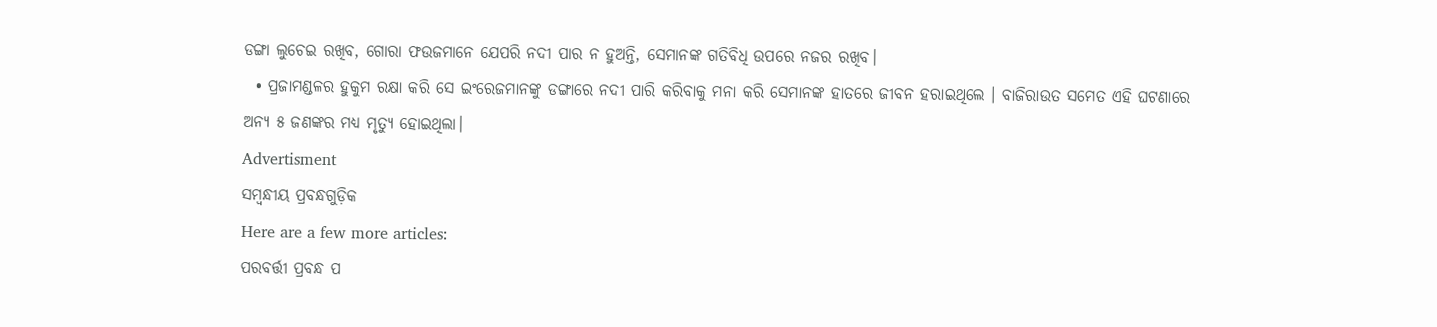ଡଙ୍ଗା ଲୁଚେଇ ରଖିବ, ଗୋରା ଫଉଜମାନେ ଯେପରି ନଦୀ ପାର ନ ହୁଅନ୍ତି, ସେମାନଙ୍କ ଗତିବିଧି ଉପରେ ନଜର ରଖିବ।
  • ପ୍ରଜାମଣ୍ଡଳର ହୁକୁମ ରକ୍ଷା କରି ସେ ଇଂରେଜମାନଙ୍କୁ ଡଙ୍ଗାରେ ନଦୀ ପାରି କରିବାକୁ ମନା କରି ସେମାନଙ୍କ ହାତରେ ଜୀବନ ହରାଇଥିଲେ । ବାଜିରାଉତ ସମେତ ଏହି ଘଟଣାରେ ଅନ୍ୟ ୫ ଜଣଙ୍କର ମଧ୍ୟ ମୃତ୍ୟୁ ହୋଇଥିଲା।
Advertisment
ସମ୍ବନ୍ଧୀୟ ପ୍ରବନ୍ଧଗୁଡ଼ିକ
Here are a few more articles:
ପରବର୍ତ୍ତୀ ପ୍ରବନ୍ଧ ପ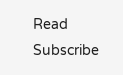Read
Subscribe